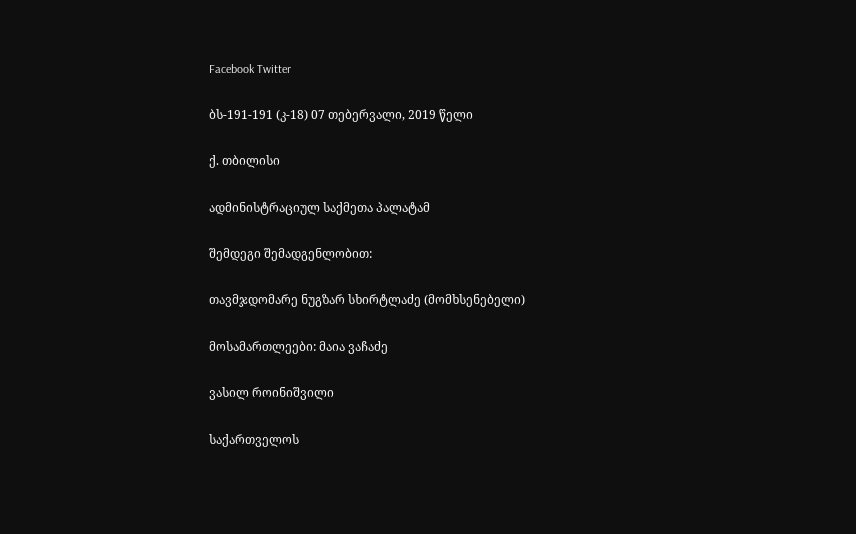Facebook Twitter

ბს-191-191 (კ-18) 07 თებერვალი, 2019 წელი

ქ. თბილისი

ადმინისტრაციულ საქმეთა პალატამ

შემდეგი შემადგენლობით:

თავმჯდომარე ნუგზარ სხირტლაძე (მომხსენებელი)

მოსამართლეები: მაია ვაჩაძე

ვასილ როინიშვილი

საქართველოს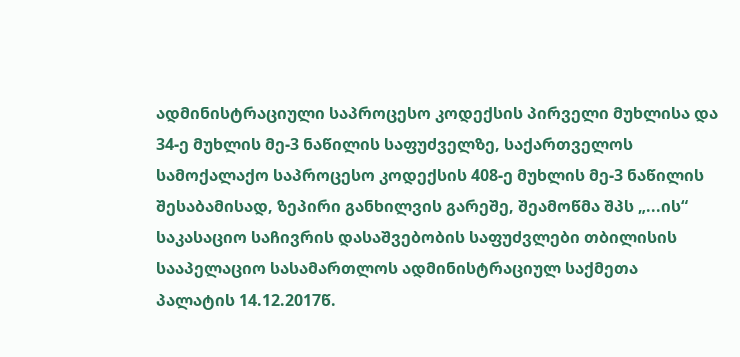ადმინისტრაციული საპროცესო კოდექსის პირველი მუხლისა და 34-ე მუხლის მე-3 ნაწილის საფუძველზე, საქართველოს სამოქალაქო საპროცესო კოდექსის 408-ე მუხლის მე-3 ნაწილის შესაბამისად, ზეპირი განხილვის გარეშე, შეამოწმა შპს „...ის“ საკასაციო საჩივრის დასაშვებობის საფუძვლები თბილისის სააპელაციო სასამართლოს ადმინისტრაციულ საქმეთა პალატის 14.12.2017წ.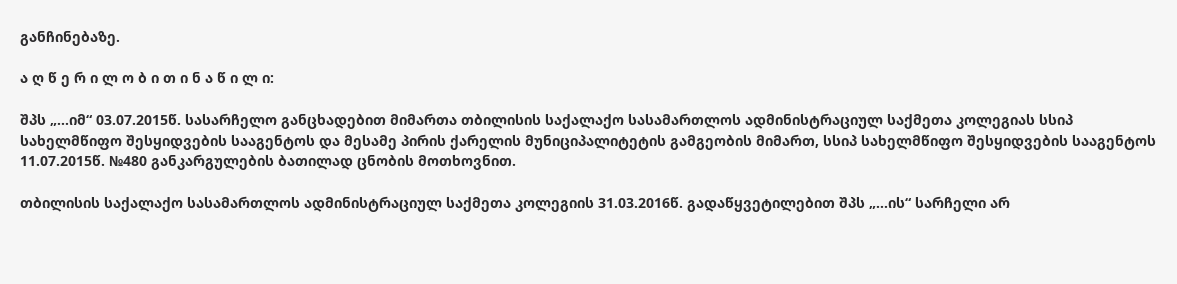განჩინებაზე.

ა ღ წ ე რ ი ლ ო ბ ი თ ი ნ ა წ ი ლ ი:

შპს „...იმ“ 03.07.2015წ. სასარჩელო განცხადებით მიმართა თბილისის საქალაქო სასამართლოს ადმინისტრაციულ საქმეთა კოლეგიას სსიპ სახელმწიფო შესყიდვების სააგენტოს და მესამე პირის ქარელის მუნიციპალიტეტის გამგეობის მიმართ, სსიპ სახელმწიფო შესყიდვების სააგენტოს 11.07.2015წ. №480 განკარგულების ბათილად ცნობის მოთხოვნით.

თბილისის საქალაქო სასამართლოს ადმინისტრაციულ საქმეთა კოლეგიის 31.03.2016წ. გადაწყვეტილებით შპს „...ის“ სარჩელი არ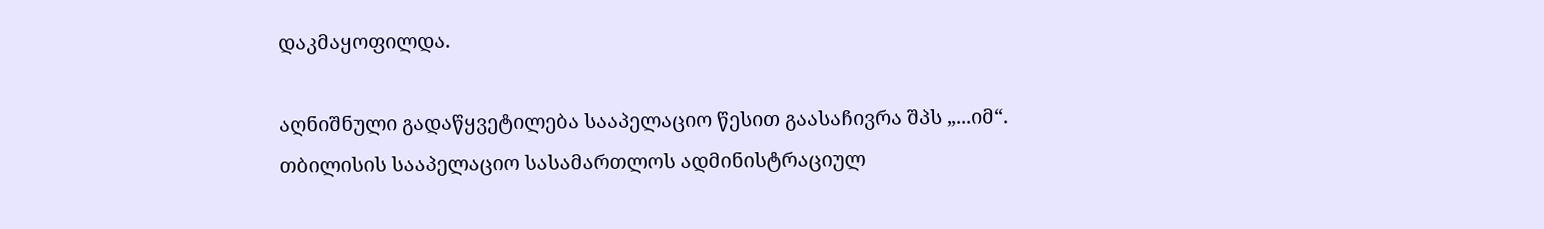დაკმაყოფილდა.

აღნიშნული გადაწყვეტილება სააპელაციო წესით გაასაჩივრა შპს „...იმ“. თბილისის სააპელაციო სასამართლოს ადმინისტრაციულ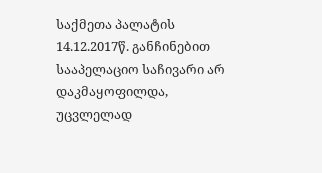საქმეთა პალატის 14.12.2017წ. განჩინებით სააპელაციო საჩივარი არ დაკმაყოფილდა, უცვლელად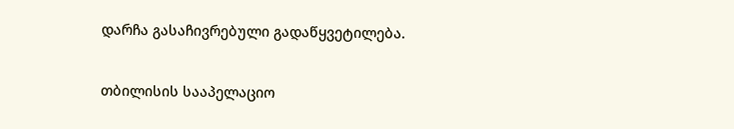დარჩა გასაჩივრებული გადაწყვეტილება.

თბილისის სააპელაციო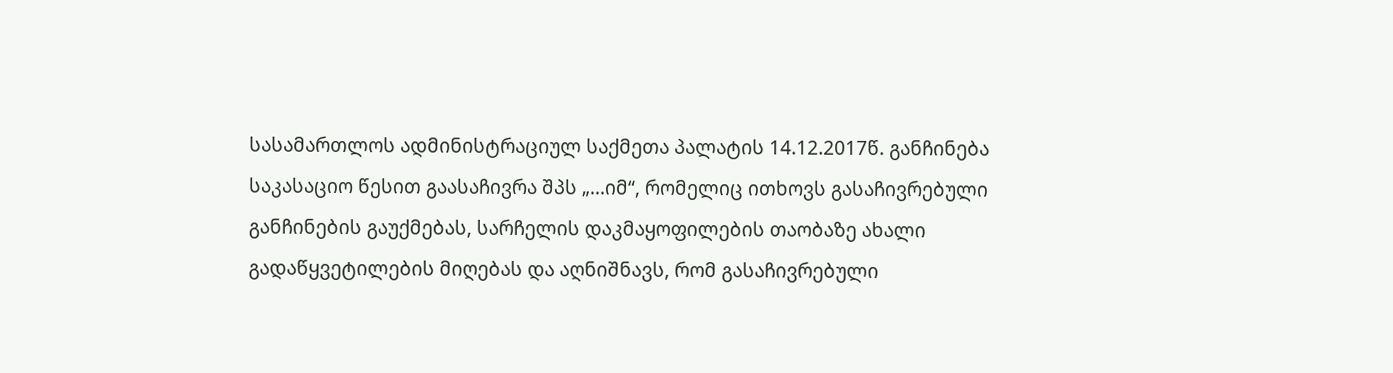სასამართლოს ადმინისტრაციულ საქმეთა პალატის 14.12.2017წ. განჩინება საკასაციო წესით გაასაჩივრა შპს „...იმ“, რომელიც ითხოვს გასაჩივრებული განჩინების გაუქმებას, სარჩელის დაკმაყოფილების თაობაზე ახალი გადაწყვეტილების მიღებას და აღნიშნავს, რომ გასაჩივრებული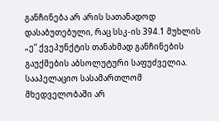განჩინება არ არის სათანადოდ დასაბუთებული, რაც სსკ-ის 394.1 მუხლის „ე“ ქვეპუნქტის თანახმად განჩინების გაუქმების აბსოლუტური საფუძველია. სააპელაციო სასამართლომ მხედველობაში არ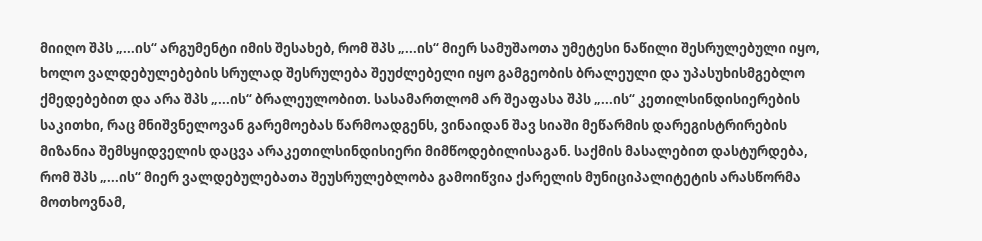მიიღო შპს „...ის“ არგუმენტი იმის შესახებ, რომ შპს „...ის“ მიერ სამუშაოთა უმეტესი ნაწილი შესრულებული იყო, ხოლო ვალდებულებების სრულად შესრულება შეუძლებელი იყო გამგეობის ბრალეული და უპასუხისმგებლო ქმედებებით და არა შპს „...ის“ ბრალეულობით. სასამართლომ არ შეაფასა შპს „...ის“ კეთილსინდისიერების საკითხი, რაც მნიშვნელოვან გარემოებას წარმოადგენს, ვინაიდან შავ სიაში მეწარმის დარეგისტრირების მიზანია შემსყიდველის დაცვა არაკეთილსინდისიერი მიმწოდებილისაგან. საქმის მასალებით დასტურდება, რომ შპს „...ის“ მიერ ვალდებულებათა შეუსრულებლობა გამოიწვია ქარელის მუნიციპალიტეტის არასწორმა მოთხოვნამ,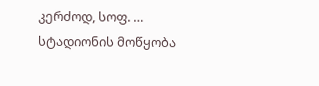კერძოდ, სოფ. … სტადიონის მოწყობა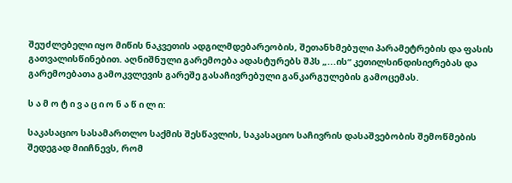შეუძლებელი იყო მიწის ნაკვეთის ადგილმდებარეობის, შეთანხმებული პარამეტრების და ფასის გათვალისწინებით. აღნიშნული გარემოება ადასტურებს შპს „...ის“ კეთილსინდისიერებას და გარემოებათა გამოკვლევის გარეშე გასაჩივრებული განკარგულების გამოცემას.

ს ა მ ო ტ ი ვ ა ც ი ო ნ ა წ ი ლ ი:

საკასაციო სასამართლო საქმის შესწავლის, საკასაციო საჩივრის დასაშვებობის შემოწმების შედეგად მიიჩნევს, რომ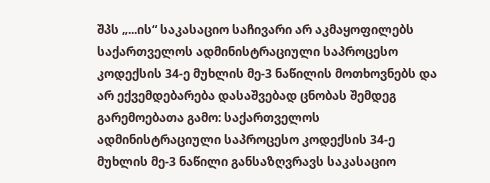შპს „...ის“ საკასაციო საჩივარი არ აკმაყოფილებს საქართველოს ადმინისტრაციული საპროცესო კოდექსის 34-ე მუხლის მე-3 ნაწილის მოთხოვნებს და არ ექვემდებარება დასაშვებად ცნობას შემდეგ გარემოებათა გამო: საქართველოს ადმინისტრაციული საპროცესო კოდექსის 34-ე მუხლის მე-3 ნაწილი განსაზღვრავს საკასაციო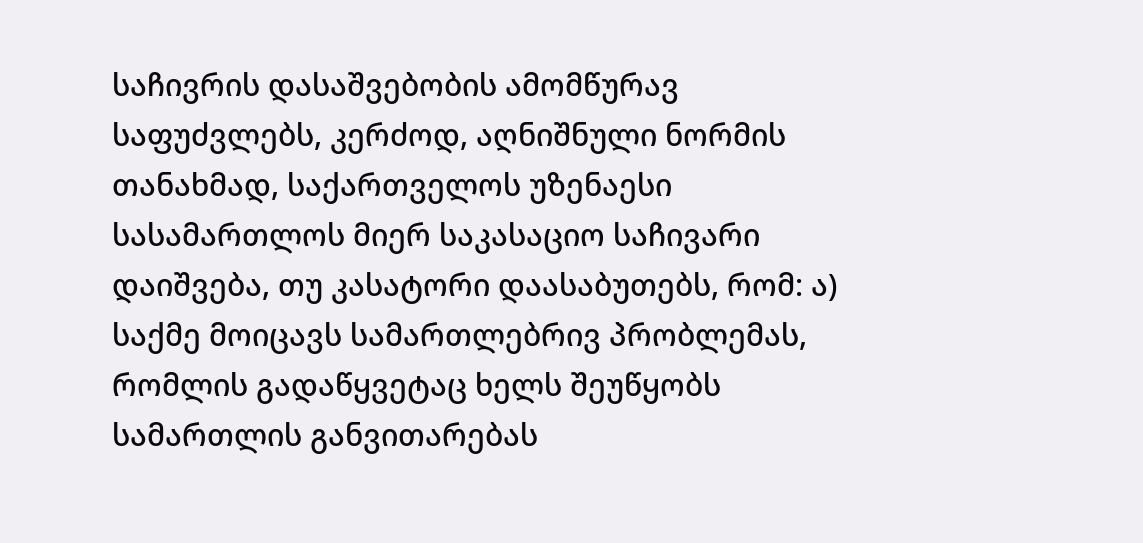საჩივრის დასაშვებობის ამომწურავ საფუძვლებს, კერძოდ, აღნიშნული ნორმის თანახმად, საქართველოს უზენაესი სასამართლოს მიერ საკასაციო საჩივარი დაიშვება, თუ კასატორი დაასაბუთებს, რომ: ა) საქმე მოიცავს სამართლებრივ პრობლემას, რომლის გადაწყვეტაც ხელს შეუწყობს სამართლის განვითარებას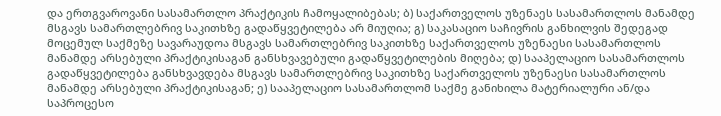და ერთგვაროვანი სასამართლო პრაქტიკის ჩამოყალიბებას; ბ) საქართველოს უზენაეს სასამართლოს მანამდე მსგავს სამართლებრივ საკითხზე გადაწყვეტილება არ მიუღია; გ) საკასაციო საჩივრის განხილვის შედეგად მოცემულ საქმეზე სავარაუდოა მსგავს სამართლებრივ საკითხზე საქართველოს უზენაესი სასამართლოს მანამდე არსებული პრაქტიკისაგან განსხვავებული გადაწყვეტილების მიღება; დ) სააპელაციო სასამართლოს გადაწყვეტილება განსხვავდება მსგავს სამართლებრივ საკითხზე საქართველოს უზენაესი სასამართლოს მანამდე არსებული პრაქტიკისაგან; ე) სააპელაციო სასამართლომ საქმე განიხილა მატერიალური ან/და საპროცესო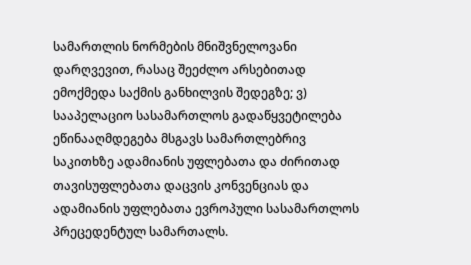სამართლის ნორმების მნიშვნელოვანი დარღვევით, რასაც შეეძლო არსებითად ემოქმედა საქმის განხილვის შედეგზე; ვ) სააპელაციო სასამართლოს გადაწყვეტილება ეწინააღმდეგება მსგავს სამართლებრივ საკითხზე ადამიანის უფლებათა და ძირითად თავისუფლებათა დაცვის კონვენციას და ადამიანის უფლებათა ევროპული სასამართლოს პრეცედენტულ სამართალს.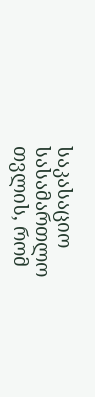საკასაციო სასამართლო თვლის, რომ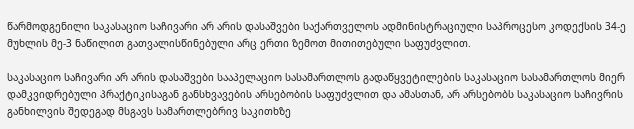წარმოდგენილი საკასაციო საჩივარი არ არის დასაშვები საქართველოს ადმინისტრაციული საპროცესო კოდექსის 34-ე მუხლის მე-3 ნაწილით გათვალისწინებული არც ერთი ზემოთ მითითებული საფუძვლით.

საკასაციო საჩივარი არ არის დასაშვები სააპელაციო სასამართლოს გადაწყვეტილების საკასაციო სასამართლოს მიერ დამკვიდრებული პრაქტიკისაგან განსხვავების არსებობის საფუძვლით და ამასთან, არ არსებობს საკასაციო საჩივრის განხილვის შედეგად მსგავს სამართლებრივ საკითხზე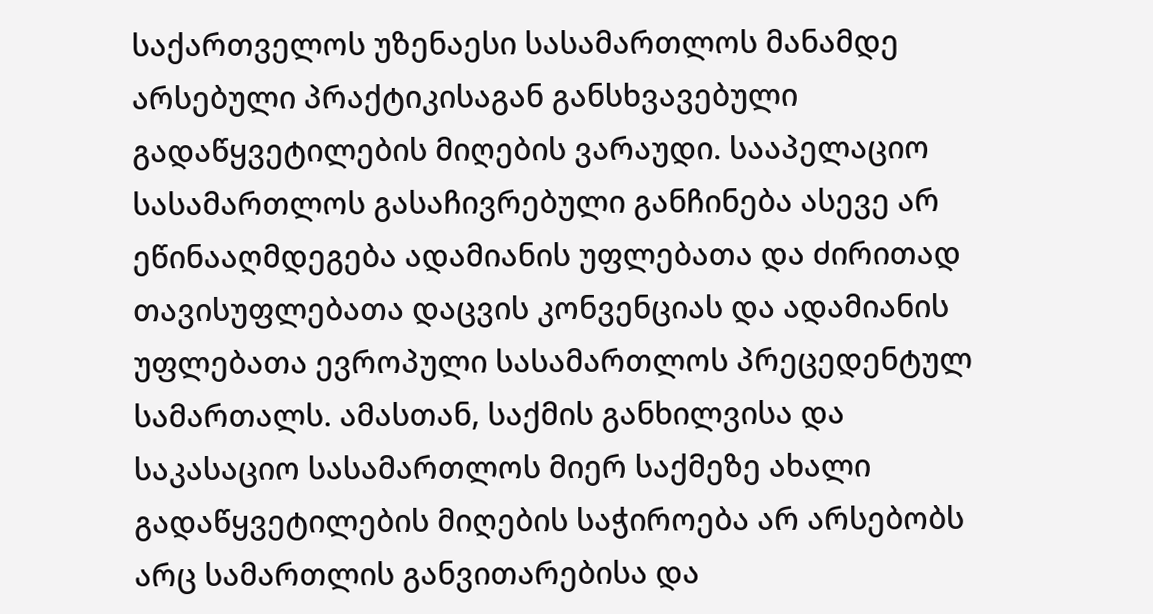საქართველოს უზენაესი სასამართლოს მანამდე არსებული პრაქტიკისაგან განსხვავებული გადაწყვეტილების მიღების ვარაუდი. სააპელაციო სასამართლოს გასაჩივრებული განჩინება ასევე არ ეწინააღმდეგება ადამიანის უფლებათა და ძირითად თავისუფლებათა დაცვის კონვენციას და ადამიანის უფლებათა ევროპული სასამართლოს პრეცედენტულ სამართალს. ამასთან, საქმის განხილვისა და საკასაციო სასამართლოს მიერ საქმეზე ახალი გადაწყვეტილების მიღების საჭიროება არ არსებობს არც სამართლის განვითარებისა და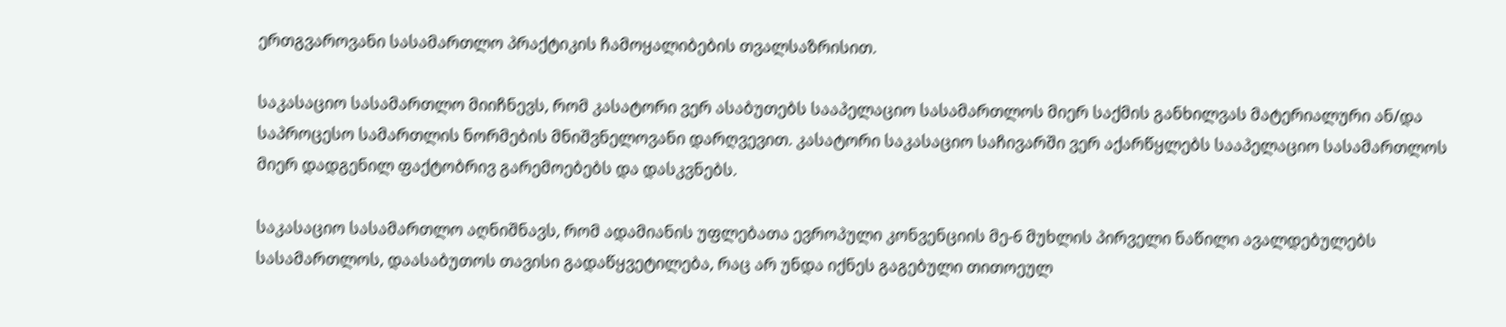ერთგვაროვანი სასამართლო პრაქტიკის ჩამოყალიბების თვალსაზრისით.

საკასაციო სასამართლო მიიჩნევს, რომ კასატორი ვერ ასაბუთებს სააპელაციო სასამართლოს მიერ საქმის განხილვას მატერიალური ან/და საპროცესო სამართლის ნორმების მნიშვნელოვანი დარღვევით. კასატორი საკასაციო საჩივარში ვერ აქარწყლებს სააპელაციო სასამართლოს მიერ დადგენილ ფაქტობრივ გარემოებებს და დასკვნებს.

საკასაციო სასამართლო აღნიშნავს, რომ ადამიანის უფლებათა ევროპული კონვენციის მე-6 მუხლის პირველი ნაწილი ავალდებულებს სასამართლოს, დაასაბუთოს თავისი გადაწყვეტილება, რაც არ უნდა იქნეს გაგებული თითოეულ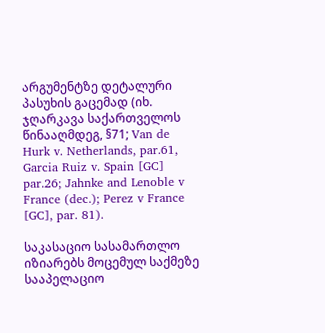არგუმენტზე დეტალური პასუხის გაცემად (იხ. ჯღარკავა საქართველოს წინააღმდეგ, §71; Van de Hurk v. Netherlands, par.61, Garcia Ruiz v. Spain [GC] par.26; Jahnke and Lenoble v France (dec.); Perez v France [GC], par. 81).

საკასაციო სასამართლო იზიარებს მოცემულ საქმეზე სააპელაციო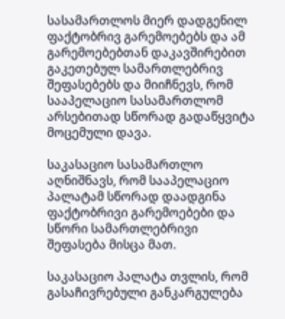სასამართლოს მიერ დადგენილ ფაქტობრივ გარემოებებს და ამ გარემოებებთან დაკავშირებით გაკეთებულ სამართლებრივ შეფასებებს და მიიჩნევს, რომ სააპელაციო სასამართლომ არსებითად სწორად გადაწყვიტა მოცემული დავა.

საკასაციო სასამართლო აღნიშნავს, რომ სააპელაციო პალატამ სწორად დაადგინა ფაქტობრივი გარემოებები და სწორი სამართლებრივი შეფასება მისცა მათ.

საკასაციო პალატა თვლის, რომ გასაჩივრებული განკარგულება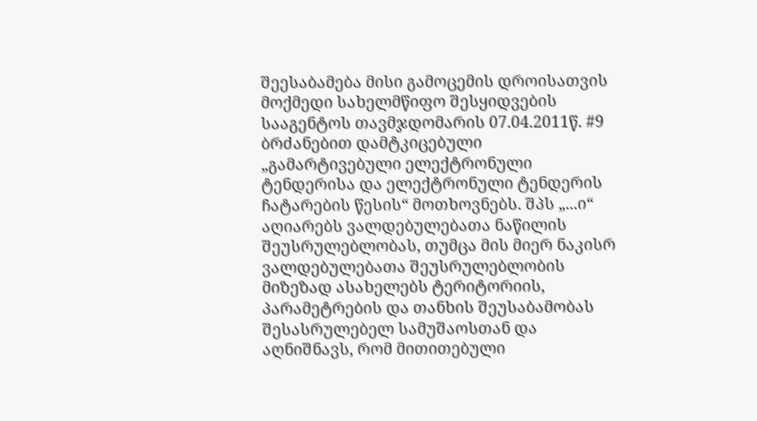შეესაბამება მისი გამოცემის დროისათვის მოქმედი სახელმწიფო შესყიდვების სააგენტოს თავმჯდომარის 07.04.2011წ. #9 ბრძანებით დამტკიცებული „გამარტივებული ელექტრონული ტენდერისა და ელექტრონული ტენდერის ჩატარების წესის“ მოთხოვნებს. შპს „...ი“ აღიარებს ვალდებულებათა ნაწილის შეუსრულებლობას, თუმცა მის მიერ ნაკისრ ვალდებულებათა შეუსრულებლობის მიზეზად ასახელებს ტერიტორიის, პარამეტრების და თანხის შეუსაბამობას შესასრულებელ სამუშაოსთან და აღნიშნავს, რომ მითითებული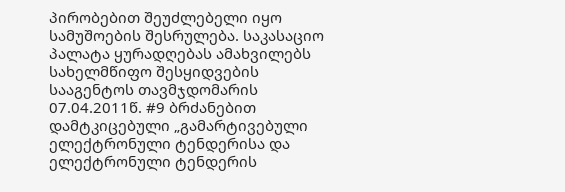პირობებით შეუძლებელი იყო სამუშოების შესრულება. საკასაციო პალატა ყურადღებას ამახვილებს სახელმწიფო შესყიდვების სააგენტოს თავმჯდომარის 07.04.2011წ. #9 ბრძანებით დამტკიცებული „გამარტივებული ელექტრონული ტენდერისა და ელექტრონული ტენდერის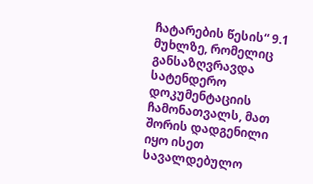ჩატარების წესის“ 9.1 მუხლზე, რომელიც განსაზღვრავდა სატენდერო დოკუმენტაციის ჩამონათვალს, მათ შორის დადგენილი იყო ისეთ სავალდებულო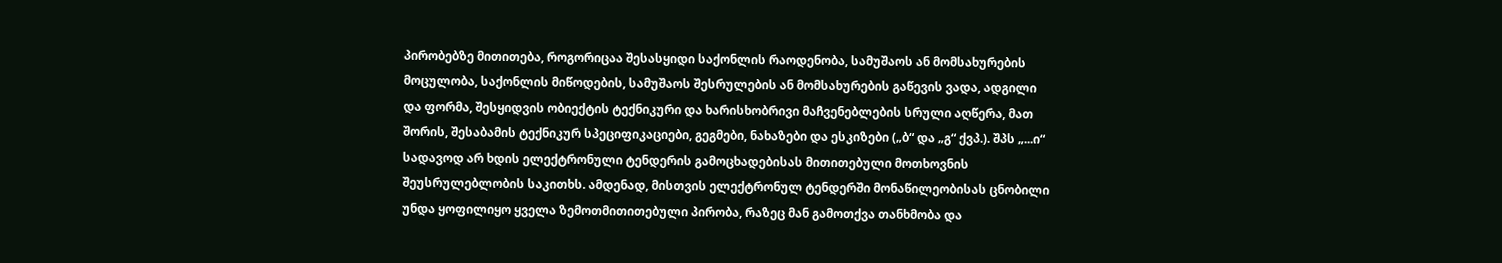პირობებზე მითითება, როგორიცაა შესასყიდი საქონლის რაოდენობა, სამუშაოს ან მომსახურების მოცულობა, საქონლის მიწოდების, სამუშაოს შესრულების ან მომსახურების გაწევის ვადა, ადგილი და ფორმა, შესყიდვის ობიექტის ტექნიკური და ხარისხობრივი მაჩვენებლების სრული აღწერა, მათ შორის, შესაბამის ტექნიკურ სპეციფიკაციები, გეგმები, ნახაზები და ესკიზები („ბ“ და „გ“ ქვპ.). შპს „...ი“ სადავოდ არ ხდის ელექტრონული ტენდერის გამოცხადებისას მითითებული მოთხოვნის შეუსრულებლობის საკითხს. ამდენად, მისთვის ელექტრონულ ტენდერში მონაწილეობისას ცნობილი უნდა ყოფილიყო ყველა ზემოთმითითებული პირობა, რაზეც მან გამოთქვა თანხმობა და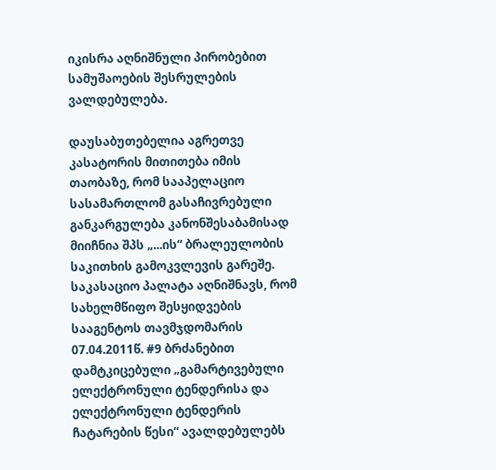იკისრა აღნიშნული პირობებით სამუშაოების შესრულების ვალდებულება.

დაუსაბუთებელია აგრეთვე კასატორის მითითება იმის თაობაზე, რომ სააპელაციო სასამართლომ გასაჩივრებული განკარგულება კანონშესაბამისად მიიჩნია შპს „...ის“ ბრალეულობის საკითხის გამოკვლევის გარეშე. საკასაციო პალატა აღნიშნავს, რომ სახელმწიფო შესყიდვების სააგენტოს თავმჯდომარის 07.04.2011წ. #9 ბრძანებით დამტკიცებული „გამარტივებული ელექტრონული ტენდერისა და ელექტრონული ტენდერის ჩატარების წესი“ ავალდებულებს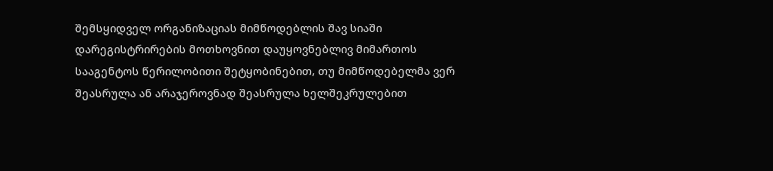შემსყიდველ ორგანიზაციას მიმწოდებლის შავ სიაში დარეგისტრირების მოთხოვნით დაუყოვნებლივ მიმართოს სააგენტოს წერილობითი შეტყობინებით, თუ მიმწოდებელმა ვერ შეასრულა ან არაჯეროვნად შეასრულა ხელშეკრულებით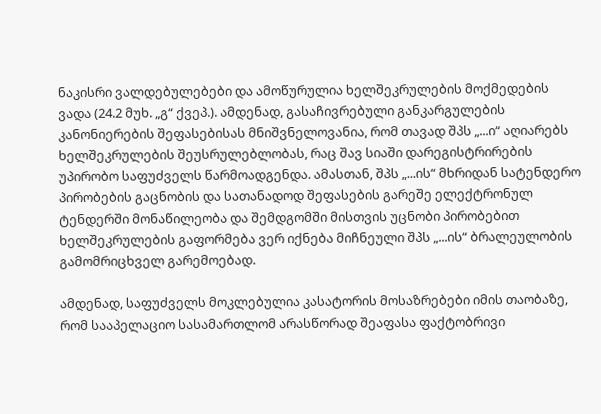ნაკისრი ვალდებულებები და ამოწურულია ხელშეკრულების მოქმედების ვადა (24.2 მუხ. „გ“ ქვეპ.). ამდენად, გასაჩივრებული განკარგულების კანონიერების შეფასებისას მნიშვნელოვანია, რომ თავად შპს „...ი“ აღიარებს ხელშეკრულების შეუსრულებლობას, რაც შავ სიაში დარეგისტრირების უპირობო საფუძველს წარმოადგენდა. ამასთან, შპს „...ის“ მხრიდან სატენდერო პირობების გაცნობის და სათანადოდ შეფასების გარეშე ელექტრონულ ტენდერში მონაწილეობა და შემდგომში მისთვის უცნობი პირობებით ხელშეკრულების გაფორმება ვერ იქნება მიჩნეული შპს „...ის“ ბრალეულობის გამომრიცხველ გარემოებად.

ამდენად, საფუძველს მოკლებულია კასატორის მოსაზრებები იმის თაობაზე, რომ სააპელაციო სასამართლომ არასწორად შეაფასა ფაქტობრივი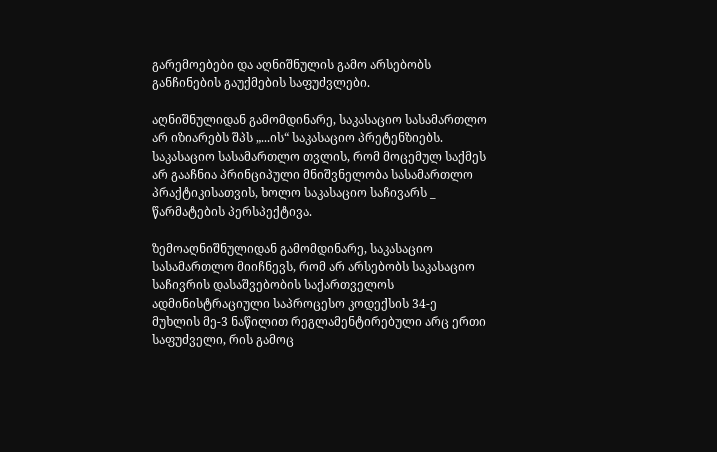გარემოებები და აღნიშნულის გამო არსებობს განჩინების გაუქმების საფუძვლები.

აღნიშნულიდან გამომდინარე, საკასაციო სასამართლო არ იზიარებს შპს „...ის“ საკასაციო პრეტენზიებს. საკასაციო სასამართლო თვლის, რომ მოცემულ საქმეს არ გააჩნია პრინციპული მნიშვნელობა სასამართლო პრაქტიკისათვის, ხოლო საკასაციო საჩივარს _ წარმატების პერსპექტივა.

ზემოაღნიშნულიდან გამომდინარე, საკასაციო სასამართლო მიიჩნევს, რომ არ არსებობს საკასაციო საჩივრის დასაშვებობის საქართველოს ადმინისტრაციული საპროცესო კოდექსის 34-ე მუხლის მე-3 ნაწილით რეგლამენტირებული არც ერთი საფუძველი, რის გამოც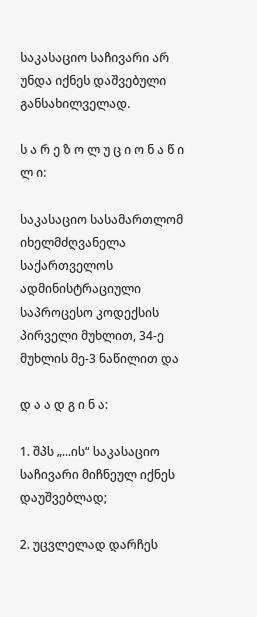საკასაციო საჩივარი არ უნდა იქნეს დაშვებული განსახილველად.

ს ა რ ე ზ ო ლ უ ც ი ო ნ ა წ ი ლ ი:

საკასაციო სასამართლომ იხელმძღვანელა საქართველოს ადმინისტრაციული საპროცესო კოდექსის პირველი მუხლით, 34-ე მუხლის მე-3 ნაწილით და

დ ა ა დ გ ი ნ ა:

1. შპს „...ის“ საკასაციო საჩივარი მიჩნეულ იქნეს დაუშვებლად;

2. უცვლელად დარჩეს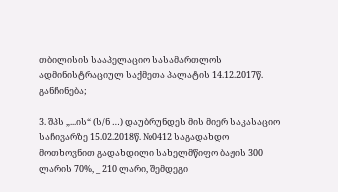თბილისის სააპელაციო სასამართლოს ადმინისტრაციულ საქმეთა პალატის 14.12.2017წ. განჩინება;

3. შპს „...ის“ (ს/ნ …) დაუბრუნდეს მის მიერ საკასაციო საჩივარზე 15.02.2018წ. №0412 საგადახდო მოთხოვნით გადახდილი სახელმწიფო ბაჟის 300 ლარის 70%, _ 210 ლარი, შემდეგი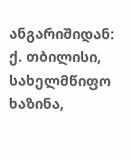ანგარიშიდან: ქ. თბილისი, სახელმწიფო ხაზინა,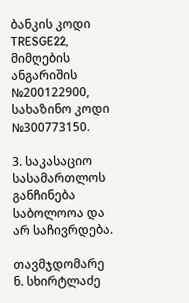ბანკის კოდი TRESGE22, მიმღების ანგარიშის №200122900, სახაზინო კოდი №300773150.

3. საკასაციო სასამართლოს განჩინება საბოლოოა და არ საჩივრდება.

თავმჯდომარე ნ. სხირტლაძე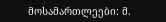მოსამართლეები: მ.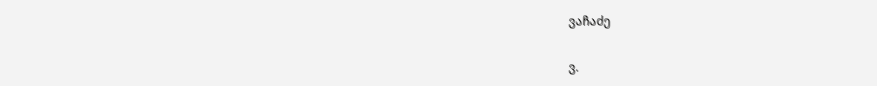ვაჩაძე

ვ.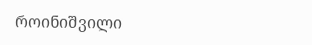როინიშვილი